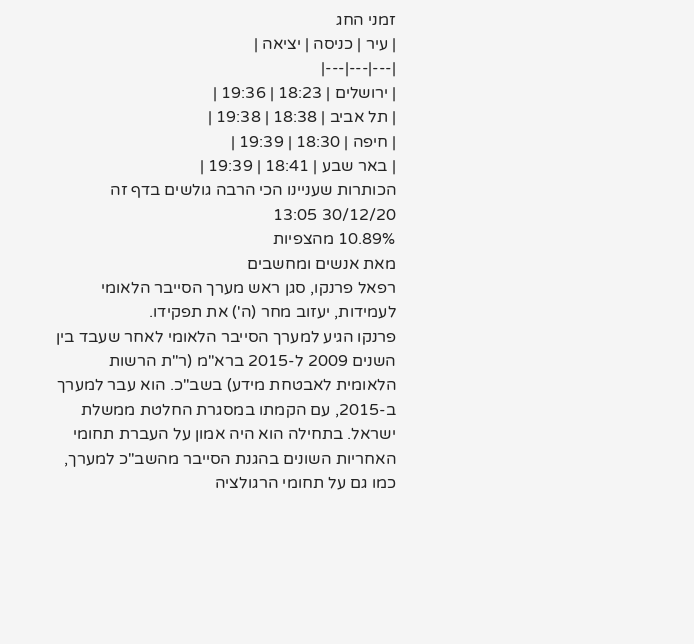זמני החג
| עיר | כניסה | יציאה |
|---|---|---|
| ירושלים | 18:23 | 19:36 |
| תל אביב | 18:38 | 19:38 |
| חיפה | 18:30 | 19:39 |
| באר שבע | 18:41 | 19:39 |
הכותרות שעניינו הכי הרבה גולשים בדף זה
30/12/20 13:05
10.89% מהצפיות
מאת אנשים ומחשבים
רפאל פרנקו, סגן ראש מערך הסייבר הלאומי לעמידות, יעזוב מחר (ה') את תפקידו.
פרנקו הגיע למערך הסייבר הלאומי לאחר שעבד בין השנים 2009 ל-2015 ברא"מ (ר"ת הרשות הלאומית לאבטחת מידע) בשב"כ. הוא עבר למערך ב-2015, עם הקמתו במסגרת החלטת ממשלת ישראל. בתחילה הוא היה אמון על העברת תחומי האחריות השונים בהגנת הסייבר מהשב"כ למערך, כמו גם על תחומי הרגולציה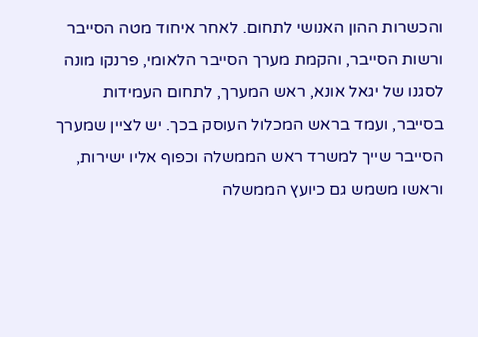והכשרות ההון האנושי לתחום. לאחר איחוד מטה הסייבר ורשות הסייבר, והקמת מערך הסייבר הלאומי, פרנקו מונה לסגנו של יגאל אונא, ראש המערך, לתחום העמידות בסייבר, ועמד בראש המכלול העוסק בכך. יש לציין שמערך הסייבר שייך למשרד ראש הממשלה וכפוף אליו ישירות, וראשו משמש גם כיועץ הממשלה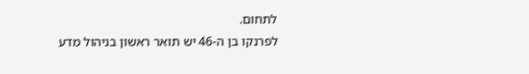לתחום.
לפרנקו בן ה-46 יש תואר ראשון בניהול מדע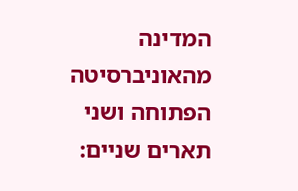המדינה מהאוניברסיטה הפתוחה ושני תארים שניים: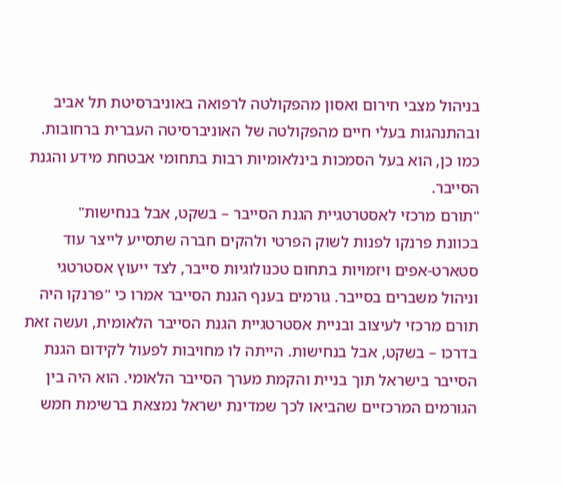בניהול מצבי חירום ואסון מהפקולטה לרפואה באוניברסיטת תל אביב ובהתנהגות בעלי חיים מהפקולטה של האוניברסיטה העברית ברחובות. כמו כן, הוא בעל הסמכות בינלאומיות רבות בתחומי אבטחת מידע והגנת הסייבר.
"תורם מרכזי לאסטרטגיית הגנת הסייבר – בשקט, אבל בנחישות"
בכוונת פרנקו לפנות לשוק הפרטי ולהקים חברה שתסייע לייצר עוד סטארט-אפים ויזמויות בתחום טכנולוגיות סייבר, לצד ייעוץ אסטרטגי וניהול משברים בסייבר. גורמים בענף הגנת הסייבר אמרו כי "פרנקו היה תורם מרכזי לעיצוב ובניית אסטרטגיית הגנת הסייבר הלאומית, ועשה זאת בדרכו – בשקט, אבל בנחישות. הייתה לו מחויבות לפעול לקידום הגנת הסייבר בישראל תוך בניית והקמת מערך הסייבר הלאומי. הוא היה בין הגורמים המרכזיים שהביאו לכך שמדינת ישראל נמצאת ברשימת חמש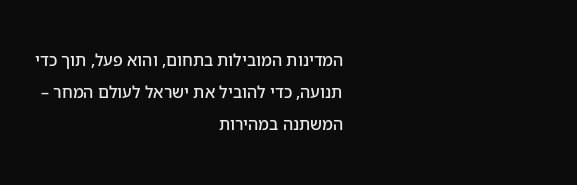המדינות המובילות בתחום, והוא פעל, תוך כדי תנועה, כדי להוביל את ישראל לעולם המחר – המשתנה במהירות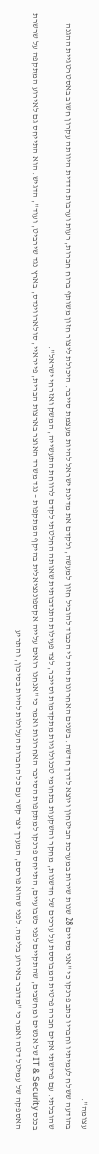עצומה".
בהודעה ששלח לעמיתיו וחבריו כתב פרנקו כי "אני מסיים 28 שנות שירות במערכת הביטחון ויוצא לדרך חדשה. בשנים האחרונות היה לי הכבוד להוביל חזון למעשה, ולקדם את מדינת ישראל להיות מעצמת סייבר. היכולת ליצור חזון משותף ברוח חברות, רעות וערבות הדדית היוותה עקרון חשוב באסטרטגיית ההגנה שהובלתי. עם פרישתי אקים חברה פרטית המבוססת על ערכים של חדשנות, מחקר והשקעות בתחומי טכנולוגיות מתקדמות וסייבר, לצד פעילות התנדבותית שאותה החלטתי לקדם לרווחת התעשייה, המשק ואזרחי ישראל".
בכנס IT & Security של אנשים ומחשבים, שהתקיים לפני כשבועיים, התייחס פרנקו למתקפות הסייבר האחרונות ואמר כי "אנחנו רואים עלייה אקספוננציאלית בהיקף המתקפות – נגד משרד האוצר בארצות הברית, פייראיי, סולארווינדס, בארץ נגד שירביט, ועוד", הדגיש. הוא התייחס גם לאירוע המתקפה על שרשרת האספקה של עמיטל דטה ואמר כי "מדובר באירוע בלימה. לפני שהוא פורסם, המערך יצר קשר עם כל החברות העלולות להיות בסיכון, והתריע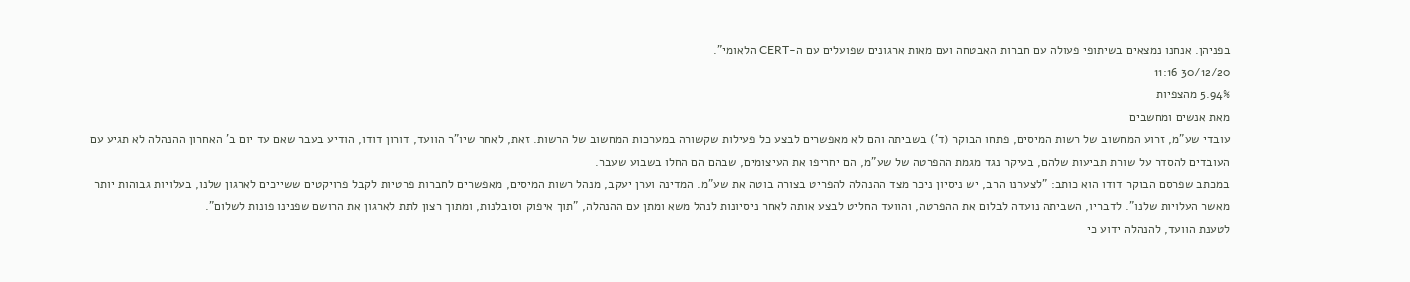בפניהן. אנחנו נמצאים בשיתופי פעולה עם חברות האבטחה ועם מאות ארגונים שפועלים עם ה-CERT הלאומי".
30/12/20 11:16
5.94% מהצפיות
מאת אנשים ומחשבים
עובדי שע"מ, זרוע המחשוב של רשות המיסים, פתחו הבוקר (ד') בשביתה והם לא מאפשרים לבצע כל פעילות שקשורה במערכות המחשוב של הרשות. זאת, לאחר שיו"ר הוועד, דורון דודו, הודיע בעבר שאם עד יום ב' האחרון ההנהלה לא תגיע עם העובדים להסדר על שורת תביעות שלהם, בעיקר נגד מגמת ההפרטה של שע"מ, הם יחריפו את העיצומים, שבהם הם החלו בשבוע שעבר.
במכתב שפרסם הבוקר דודו הוא כותב: "לצערנו הרב, יש ניסיון ניכר מצד ההנהלה להפריט בצורה בוטה את שע"מ. המדינה וערן יעקב, מנהל רשות המיסים, מאפשרים לחברות פרטיות לקבל פרויקטים ששייכים לארגון שלנו, בעלויות גבוהות יותר מאשר העלויות שלנו". לדבריו, השביתה נועדה לבלום את ההפרטה, והוועד החליט לבצע אותה לאחר ניסיונות לנהל משא ומתן עם ההנהלה, "תוך איפוק וסובלנות, ומתוך רצון לתת לארגון את הרושם שפנינו פונות לשלום".
לטענת הוועד, להנהלה ידוע כי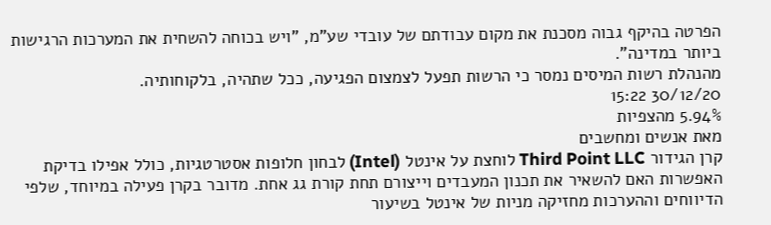הפרטה בהיקף גבוה מסכנת את מקום עבודתם של עובדי שע"מ, "ויש בכוחה להשחית את המערכות הרגישות ביותר במדינה".
מהנהלת רשות המיסים נמסר כי הרשות תפעל לצמצום הפגיעה, ככל שתהיה, בלקוחותיה.
30/12/20 15:22
5.94% מהצפיות
מאת אנשים ומחשבים
קרן הגידור Third Point LLC לוחצת על אינטל (Intel) לבחון חלופות אסטרטגיות, כולל אפילו בדיקת האפשרות האם להשאיר את תכנון המעבדים וייצורם תחת קורת גג אחת. מדובר בקרן פעילה במיוחד, שלפי הדיווחים וההערכות מחזיקה מניות של אינטל בשיעור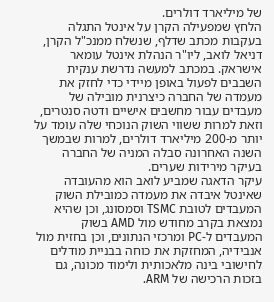של מיליארד דולרים.
הלחץ שמפעילה הקרן על אינטל התגלה בעקבות מכתב שדלף, שנשלח ממנכ"ל הקרן, דניאל לואב, ליו"ר הנהלת אינטל עומאר אישראק. במכתב למעשה נדרשת ענקית השבבים לפעול באופן מיידי כדי לחזק את מעמדה של החברה כיצרנית מובילה של מעבדים עבור מחשבים אישיים ודטה סנטרים, וזאת למרות ששווי השוק הנוכחי שלה עומד על יותר מ-200 מיליארד דולרים, למרות שבמשך השנה האחרונה סבלה המניה של החברה בעיקר מירידות שערים.
עיקר הדאגה שמביע לואב הוא מהעובדה שאינטל איבדה את מעמדה כמובילת השוק המעבדים לטובת TSMC וסמסונג, וכן שהיא נמצאת בקרב מחודש מול AMD בשוק המעבדים ל-PC ומרכזי הנתונים, וכן בחזית מול אנבידיה, המחזקת את כוחה בבניית מודלים לחישובי בינה מלאכותית ולימוד מכונה, גם בזכות הרכישה של ARM.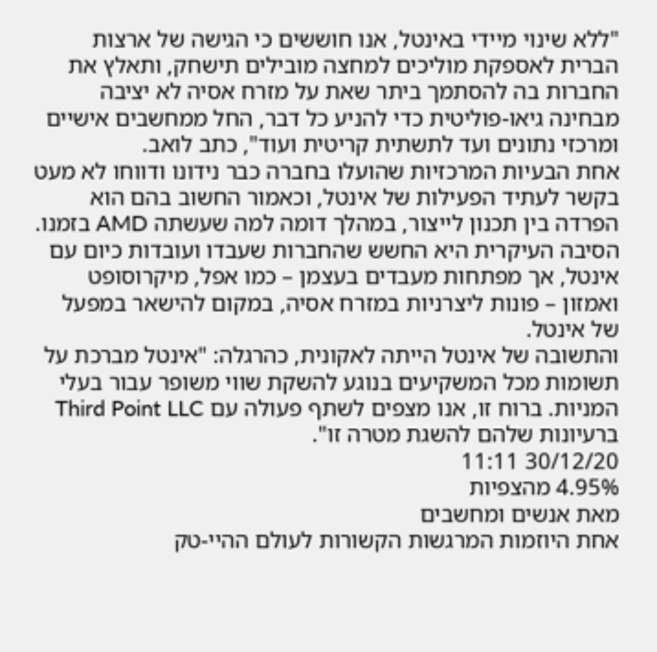"ללא שינוי מיידי באינטל, אנו חוששים כי הגישה של ארצות הברית לאספקת מוליכים למחצה מובילים תישחק, ותאלץ את החברות בה להסתמך ביתר שאת על מזרח אסיה לא יציבה מבחינה גיאו-פוליטית כדי להניע כל דבר, החל ממחשבים אישיים ומרכזי נתונים ועד לתשתית קריטית ועוד", כתב לואב.
אחת הבעיות המרכזיות שהועלו בחברה כבר נידונו ודווחו לא מעט בקשר לעתיד הפעילות של אינטל, וכאמור החשוב בהם הוא הפרדה בין תכנון לייצור, במהלך דומה למה שעשתה AMD בזמנו. הסיבה העיקרית היא החשש שהחברות שעבדו ועובדות כיום עם אינטל, אך מפתחות מעבדים בעצמן – כמו אפל, מיקרוסופט ואמזון – פונות ליצרניות במזרח אסיה, במקום להישאר במפעל של אינטל.
והתשובה של אינטל הייתה לאקונית, כהרגלה: "אינטל מברכת על תשומות מכל המשקיעים בנוגע להשקת שווי משופר עבור בעלי המניות. ברוח זו, אנו מצפים לשתף פעולה עם Third Point LLC ברעיונות שלהם להשגת מטרה זו".
30/12/20 11:11
4.95% מהצפיות
מאת אנשים ומחשבים
אחת היוזמות המרגשות הקשורות לעולם ההיי-טק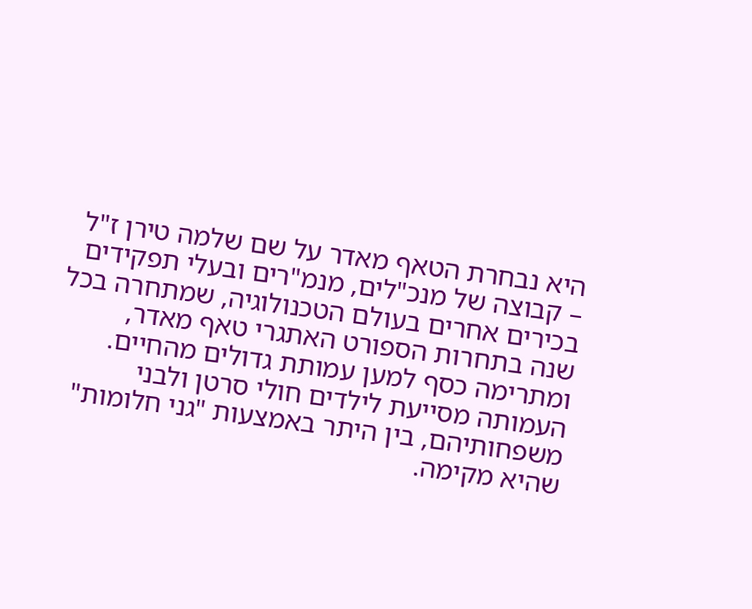היא נבחרת הטאף מאדר על שם שלמה טירן ז"ל – קבוצה של מנכ"לים, מנמ"רים ובעלי תפקידים בכירים אחרים בעולם הטכנולוגיה, שמתחרה בכל שנה בתחרות הספורט האתגרי טאף מאדר, ומתרימה כסף למען עמותת גדולים מהחיים. העמותה מסייעת לילדים חולי סרטן ולבני משפחותיהם, בין היתר באמצעות "גני חלומות" שהיא מקימה.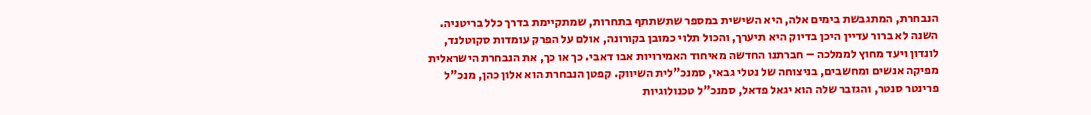הנבחרת, המתגבשת בימים אלה, היא השישית במספר שתשתתף בתחרות, שמתקיימת בדרך כלל בריטניה. השנה לא ברור עדיין היכן בדיוק היא תיערך, והכול תלוי כמובן בקורונה, אולם על הפרק עומדות סקוטלנד, לונדון ויעד מחוץ לממלכה – חברתנו החדשה מאיחוד האמירויות אבו דאבי. כך או כך, את הנבחרת הישראלית מפיקה אנשים ומחשבים, בניצוחה של נטלי גבאי, סמנכ"לית השיווק. קפטן הנבחרת הוא אלון כהן, מנכ"ל פרינטר סנטר, והגזבר שלה הוא יגאל פדאל, סמנכ"ל טכנולוגיות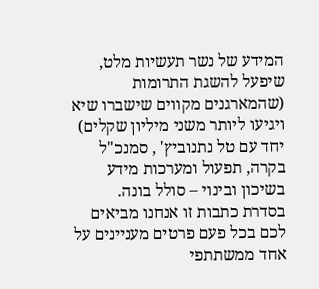המידע של נשר תעשיות מלט, שיפעל להשגת התרומות (שהמארגנים מקווים שישברו שיא ויגיעו ליותר משני מיליון שקלים) יחד עם טל נתנוביץ' , סמנכ"ל בקרה, תפעול ומערכות מידע בשיכון ובינוי – סולל בונה.
בסדרת כתבות זו אנחנו מביאים לכם בכל פעם פרטים מעניינים על אחד ממשתתפי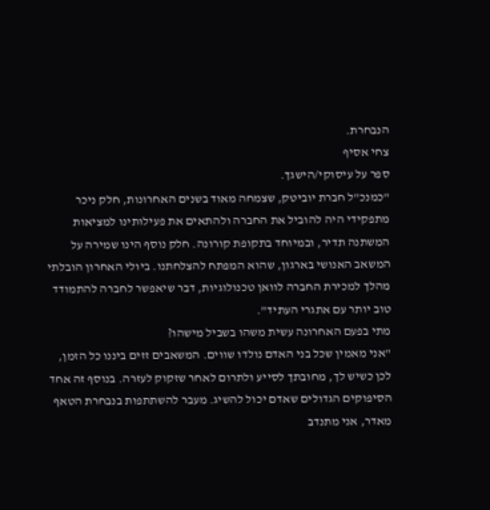הנבחרת.
צחי אסיף
ספר על עיסוקי/הישגך.
"כמנכ"ל חברת יוביטק, שצמחה מאוד בשנים האחרונות, חלק ניכר מתפקידי היה להוביל את החברה ולהתאים את פעילותינו למציאות המשתנה תדיר, ובמיוחד בתקופת קורונה. חלק נוסף הינו שמירה על המשאב האנושי בארגון, שהוא המפתח להצלחתנו. ביולי האחרון הובלתי מהלך למכירת החברה לוואן טכנולוגיות, דבר שיאפשר לחברה להתמודד טוב יותר עם אתגרי העתיד".
מתי בפעם האחרונה עשית משהו בשביל מישהו?
"אני מאמין שכל בני האדם נולדו שווים. המשאבים זזים ביננו כל הזמן, לכן כשיש לך, מחובתך לסייע ולתרום לאחר שזקוק לעזרה. בנוסף זה אחד הסיפוקים הגדולים שאדם יכול להשיג. מעבר להשתתפות בנבחרת הטאף מאדר, אני מתנדב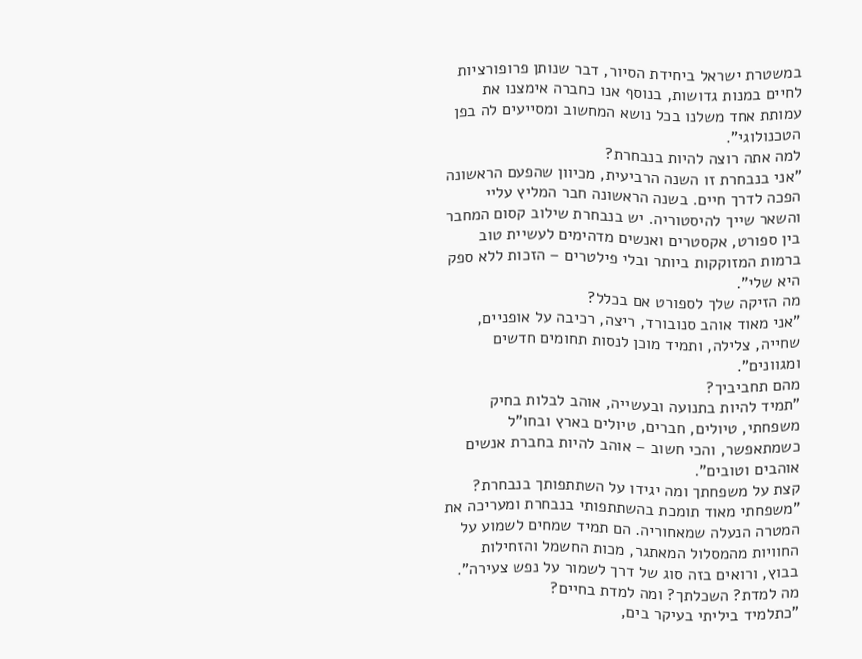במשטרת ישראל ביחידת הסיור, דבר שנותן פרופורציות לחיים במנות גדושות, בנוסף אנו כחברה אימצנו את עמותת אחד משלנו בכל נושא המחשוב ומסייעים לה בפן הטכנולוגי".
למה אתה רוצה להיות בנבחרת?
"אני בנבחרת זו השנה הרביעית, מכיוון שהפעם הראשונה הפכה לדרך חיים. בשנה הראשונה חבר המליץ עליי והשאר שייך להיסטוריה. יש בנבחרת שילוב קסום המחבר בין ספורט, אקסטרים ואנשים מדהימים לעשיית טוב ברמות המזוקקות ביותר ובלי פילטרים – הזכות ללא ספק היא שלי".
מה הזיקה שלך לספורט אם בכלל?
"אני מאוד אוהב סנובורד, ריצה, רכיבה על אופניים, שחייה, צלילה, ותמיד מוכן לנסות תחומים חדשים ומגוונים".
מהם תחביביך?
"תמיד להיות בתנועה ובעשייה, אוהב לבלות בחיק משפחתי, טיולים, חברים, טיולים בארץ ובחו"ל כשמתאפשר, והכי חשוב – אוהב להיות בחברת אנשים אוהבים וטובים".
קצת על משפחתך ומה יגידו על השתתפותך בנבחרת?
"משפחתי מאוד תומכת בהשתתפותי בנבחרת ומעריכה את המטרה הנעלה שמאחוריה. הם תמיד שמחים לשמוע על החוויות מהמסלול המאתגר, מכות החשמל והזחילות בבוץ, ורואים בזה סוג של דרך לשמור על נפש צעירה".
מה למדת? השכלתך? ומה למדת בחיים?
"כתלמיד ביליתי בעיקר בים,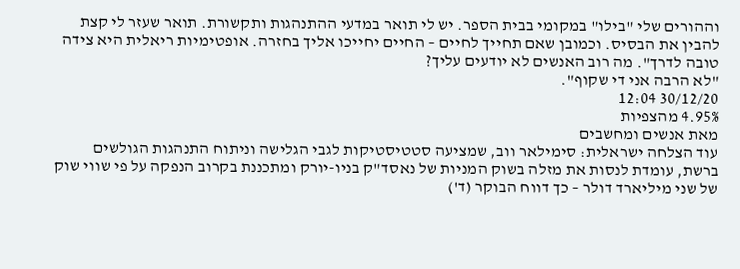וההורים שלי "בילו" במקומי בבית הספר. יש לי תואר במדעי ההתנהגות ותקשורת. תואר שעזר לי קצת להבין את הבסיס. וכמובן שאם תחייך לחיים – החיים יחייכו אליך בחזרה. אופטימיות ריאלית היא צידה טובה לדרך". מה רוב האנשים לא יודעים עליך?
"לא הרבה אני די שקוף".
30/12/20 12:04
4.95% מהצפיות
מאת אנשים ומחשבים
עוד הצלחה ישראלית: סימילאר ווב, שמציעה סטטיסטיקות לגבי הגלישה וניתוח התנהגות הגולשים ברשת, עומדת לנסות את מזלה בשוק המניות של נאסד"ק בניו-יורק ומתכננת בקרוב הנפקה על פי שווי שוק של שני מיליארד דולר – כך דווח הבוקר (ד')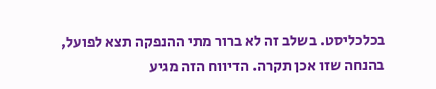בכלכליסט. בשלב זה לא ברור מתי ההנפקה תצא לפועל, בהנחה שזו אכן תקרה. הדיווח הזה מגיע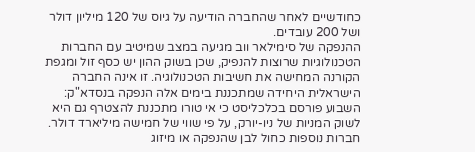כחודשיים לאחר שהחברה הודיעה על גיוס של 120 מיליון דולר ושל 200 עובדים.
ההנפקה של סימילאר ווב מגיעה במצב שמיטיב עם החברות הטכנולוגיות שרוצות להנפיק, שכן בשוק ההון יש כסף זול ומגפת הקורנה המחישה את חשיבות הטכנולוגיה. זו אינה החברה הישראלית היחידה שמתכננת בימים אלה הנפקה בנסדא"ק: השבוע פורסם בכלכליסט כי אי טורו מתכננת להצטרף גם היא לשוק המניות של ניו-יורק, על פי שווי של חמישה מיליארד דולר. חברות נוספות כחול לבן שהנפקה או מיזוג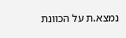נמצא.ת על הכוונת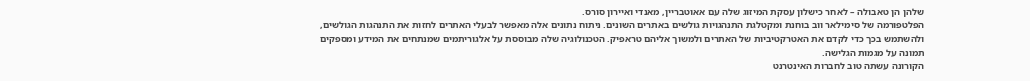שלהן הן טאבולה – לאחר כישלון עסקת המיזוג שלה עם אאוטבריין, מאנדי ואיירון סורס.
הפלטפורמה של סימילאר ווב בוחנת ומקטלגת התנהגויות גולשים באתרים השונים. ניתוח נתונים אלה מאפשר לבעלי האתרים לחזות את התנהגות הגולשים, ולהשתמש בכך כדי לקדם את האטרקטיביות של האתרים ולמשוך אליהם טראפיק. הטכנולוגיה שלה מבוססת על אלגוריתמים שמנתחים את המידע ומספקים תמונה על מגמות הגלישה.
הקורונה עשתה טוב לחברות האינטרנט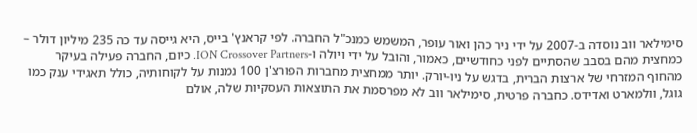סימילאר ווב נוסדה ב-2007 על ידי ניר כהן ואור עופר, המשמש כמנכ"ל החברה. לפי קראנץ' בייס, היא גייסה עד כה 235 מיליון דולר – כמחצית מהם בסבב שהסתיים לפני כחודשיים, כאמור, והובל על ידי ויולה ו-ION Crossover Partners. כיום, החברה פעילה בעיקר מהחוף המזרחי של ארצות הברית, בדגש על ניו-יורק. יותר ממחצית מחברות הפורצ'ן 100 נמנות על לקוחותיה, כולל תאגידי ענק כמו גוגל, וולמארט ואדידס. כחברה פרטית, סימילאר ווב לא מפרסמת את התוצאות העסקיות שלה, אולם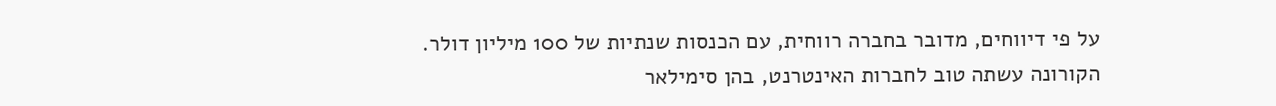על פי דיווחים, מדובר בחברה רווחית, עם הכנסות שנתיות של 100 מיליון דולר.
הקורונה עשתה טוב לחברות האינטרנט, בהן סימילאר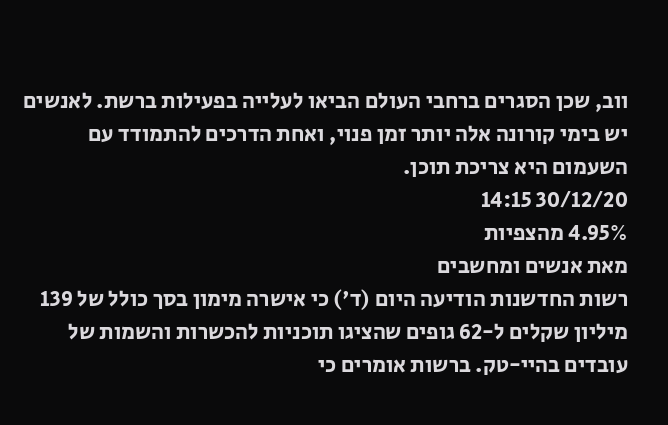ווב, שכן הסגרים ברחבי העולם הביאו לעלייה בפעילות ברשת. לאנשים יש בימי קורונה אלה יותר זמן פנוי, ואחת הדרכים להתמודד עם השעמום היא צריכת תוכן.
30/12/20 14:15
4.95% מהצפיות
מאת אנשים ומחשבים
רשות החדשנות הודיעה היום (ד') כי אישרה מימון בסך כולל של 139 מיליון שקלים ל-62 גופים שהציגו תוכניות להכשרות והשמות של עובדים בהיי-טק. ברשות אומרים כי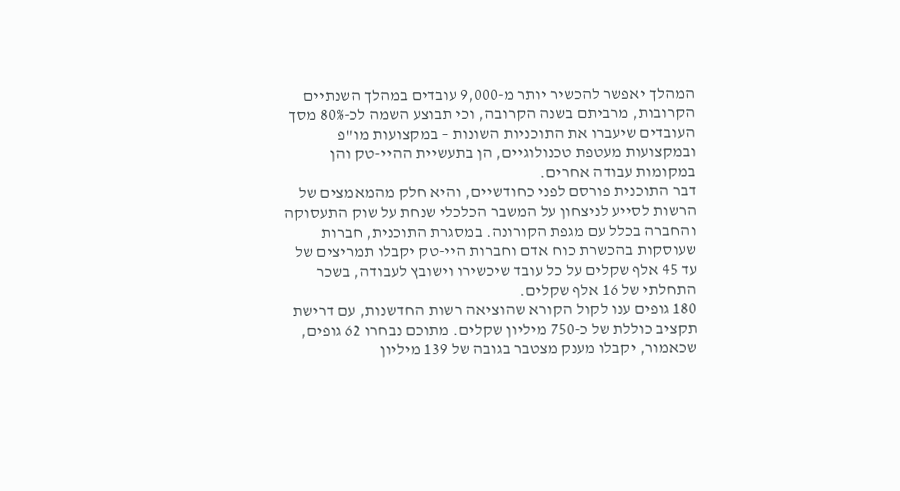המהלך יאפשר להכשיר יותר מ-9,000 עובדים במהלך השנתיים הקרובות, מרביתם בשנה הקרובה, וכי תבוצע השמה לכ-80% מסך העובדים שיעברו את התוכניות השונות – במקצועות מו"פ ובמקצועות מעטפת טכנולוגיים, הן בתעשיית ההיי-טק והן במקומות עבודה אחרים.
דבר התוכנית פורסם לפני כחודשיים, והיא חלק מהמאמצים של הרשות לסייע לניצחון על המשבר הכלכלי שנחת על שוק התעסוקה והחברה בכלל עם מגפת הקורונה. במסגרת התוכנית, חברות שעוסקות בהכשרת כוח אדם וחברות היי-טק יקבלו תמריצים של עד 45 אלף שקלים על כל עובד שיכשירו וישובץ לעבודה, בשכר התחלתי של 16 אלף שקלים.
180 גופים ענו לקול הקורא שהוציאה רשות החדשנות, עם דרישת תקציב כוללת של כ-750 מיליון שקלים. מתוכם נבחרו 62 גופים, שכאמור, יקבלו מענק מצטבר בגובה של 139 מיליון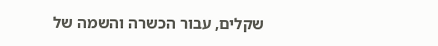שקלים, עבור הכשרה והשמה של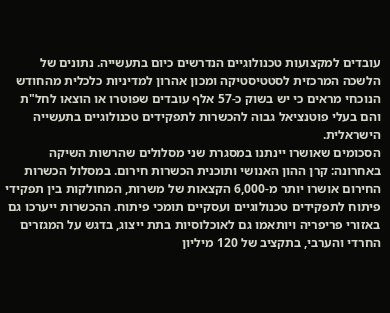עובדים למקצועות טכנולוגיים הנדרשים כיום בתעשייה. נתונים של הלשכה המרכזית לסטטיסטיקה ומכון אהרון למדיניות כלכלית מהחודש הנוכחי מראים כי יש בשוק כ-57 אלף עובדים שפוטרו או הוצאו לחל"ת והם בעלי פוטנציאל גבוה להכשרות לתפקידים טכנולוגיים בתעשייה הישראלית.
הסכומים שאושרו יינתנו במסגרת שני מסלולים שהרשות השיקה באחרונה: קרן ההון האנושי ותוכנית הכשרות חירום. במסלול הכשרות החירום אושרו יותר מ-6,000 הקצאות של משרות, המחולקות בין תפקידי פיתוח לתפקידים טכנולוגיים ועסקיים תומכי פיתוח. ההכשרות ייערכו גם באזורי פריפריה ויותאמו גם לאוכלוסיות בתת ייצוג, בדגש על המגזרים החרדי והערבי, בתקציב של 120 מיליון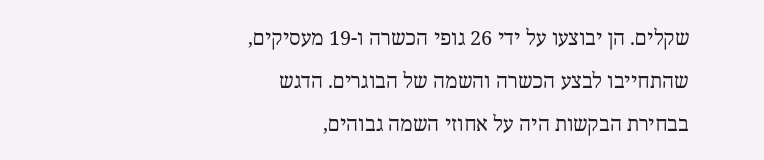שקלים. הן יבוצעו על ידי 26 גופי הכשרה ו-19 מעסיקים, שהתחייבו לבצע הכשרה והשמה של הבוגרים. הדגש בבחירת הבקשות היה על אחוזי השמה גבוהים,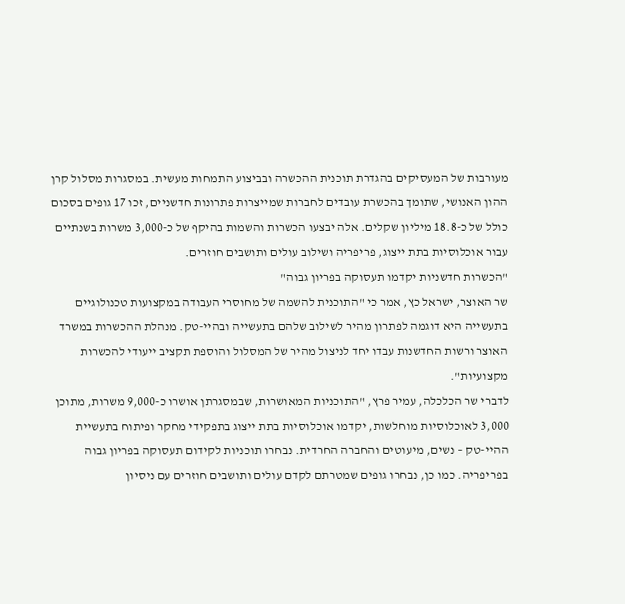מעורבות של המעסיקים בהגדרת תוכנית ההכשרה ובביצוע התמחות מעשית. במסגרות מסלול קרן ההון האנושי, שתומך בהכשרת עובדים לחברות שמייצרות פתרונות חדשניים, זכו 17 גופים בסכום כולל של כ-18.8 מיליון שקלים. אלה יבצעו הכשרות והשמות בהיקף של כ-3,000 משרות בשנתיים עבור אוכלוסיות בתת ייצוג, פריפריה ושילוב עולים ותושבים חוזרים.
"הכשרות חדשניות יקדמו תעסוקה בפריון גבוה"
שר האוצר, ישראל כץ, אמר כי "התוכנית להשמה של מחוסרי העבודה במקצועות טכנולוגיים בתעשייה היא דוגמה לפתרון מהיר לשילוב שלהם בתעשייה ובהיי-טק. מנהלת ההכשרות במשרד האוצר ורשות החדשנות עבדו יחד לניצול מהיר של המסלול והוספת תקציב ייעודי להכשרות מקצועיות".
לדברי שר הכלכלה, עמיר פרץ, "התוכניות המאושרות, שבמסגרתן אושרו כ-9,000 משרות, מתוכן 3,000 לאוכלוסיות מוחלשות, יקדמו אוכלוסיות בתת ייצוג בתפקידי מחקר ופיתוח בתעשיית ההיי-טק – נשים, מיעוטים והחברה החרדית. נבחרו תוכניות לקידום תעסוקה בפריון גבוה בפריפריה. כמו כן, נבחרו גופים שמטרתם לקדם עולים ותושבים חוזרים עם ניסיון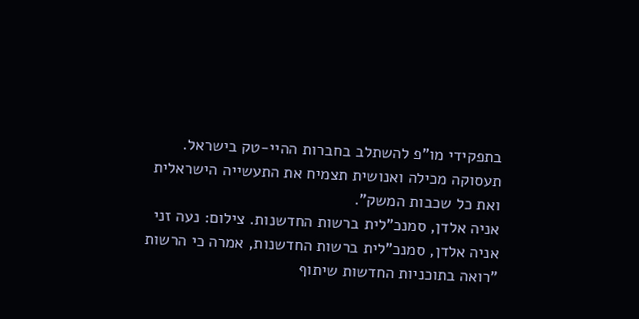בתפקידי מו"פ להשתלב בחברות ההיי-טק בישראל. תעסוקה מכילה ואנושית תצמיח את התעשייה הישראלית ואת כל שכבות המשק".
אניה אלדן, סמנכ"לית ברשות החדשנות. צילום: נעה זני
אניה אלדן, סמנכ"לית ברשות החדשנות, אמרה כי הרשות "רואה בתוכניות החדשות שיתוף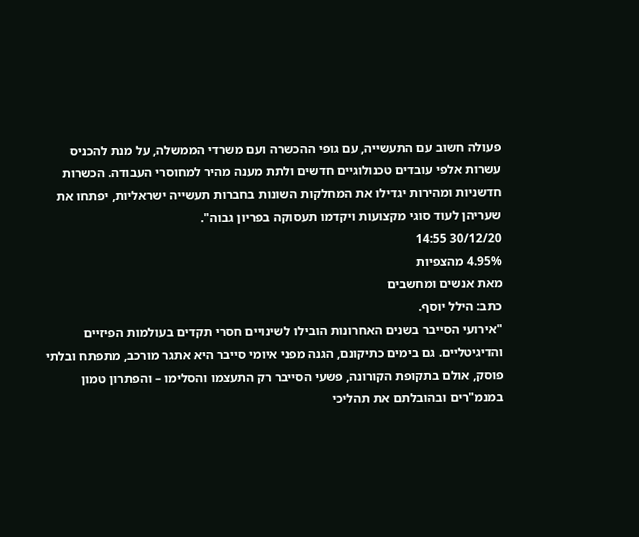פעולה חשוב עם התעשייה, עם גופי ההכשרה ועם משרדי הממשלה, על מנת להכניס עשרות אלפי עובדים טכנולוגיים חדשים ולתת מענה מהיר למחוסרי העבודה. הכשרות חדשניות ומהירות יגדילו את המחלקות השונות בחברות תעשייה ישראליות, יפתחו את שעריהן לעוד סוגי מקצועות ויקדמו תעסוקה בפריון גבוה".
30/12/20 14:55
4.95% מהצפיות
מאת אנשים ומחשבים
כתב: הילל יוסף.
"אירועי הסייבר בשנים האחרונות הובילו לשינויים חסרי תקדים בעולמות הפיזיים והדיגיטליים. גם בימים כתיקונם, הגנה מפני איומי סייבר היא אתגר מורכב, מתפתח ובלתי פוסק, אולם בתקופת הקורונה, פשעי הסייבר רק התעצמו והסלימו – והפתרון טמון במנמ"רים ובהובלתם את תהליכי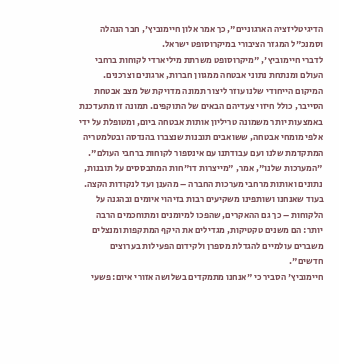הדיגיטליזציה הארגוניים", כך אמר אלון חיימוביץ', חבר הנהלה וסמנכ"ל המגזר הציבורי במיקרוסופט ישראל.
לדברי חיימוביץ', "מיקרוסופט משרתת מיליארדי לקוחות ברחבי העולם ומנתחת נתוני אבטחה ממגוון חברות, ארגונים וצרכנים. המיקום הייחודי שלנו עוזר ליצור תמונה מדויקת של מצב אבטחת הסייבר, כולל חיזוי צעדיהם הבאים של התוקפים. תמונה זו מתעדכנת באמצעות יותר משמונה טריליון אותות אבטחה ביום, ומטופלת על ידי אלפי מומחי אבטחה, ששואבים תובנות שנצברו בהנדסה ובטלמטריה המתקדמת שלנו ועם עבודתנו עם אינספור לקוחות ברחבי העולם".
"המערכות שלנו", אמר, "מייצרות דו"חות המתבססים על תובנות, נתונים ואותות מרחבי מערכות החברה – מהענן ועד לנקודות הקצה. בעוד שאנחנו ושותפינו משקיעים רבות בזיהוי איומים ובהגנה על הלקוחות – כך גם ההאקרים, שהפכו למיומנים ומתוחכמים הרבה יותר: הם משנים טקטיקות, מגדילים את היקף המתקפות ומנצלים משברים עולמיים להגדלת מספרן ולקידום הפעילות בערוצים חדשים".
חיימוביץ' הסביר כי "אנחנו מתמקדים בשלושה אזורי איום: פשעי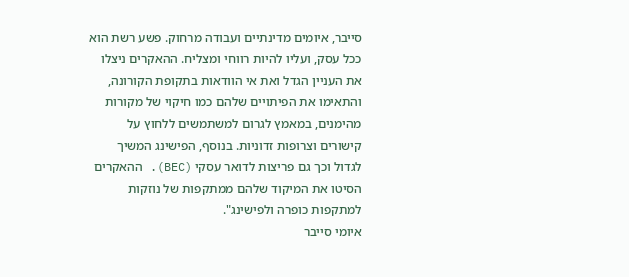סייבר, איומים מדינתיים ועבודה מרחוק. פשע רשת הוא ככל עסק, ועליו להיות רווחי ומצליח. ההאקרים ניצלו את העניין הגדל ואת אי הוודאות בתקופת הקורונה, והתאימו את הפיתויים שלהם כמו חיקוי של מקורות מהימנים, במאמץ לגרום למשתמשים ללחוץ על קישורים וצרופות זדוניות. בנוסף, הפישינג המשיך לגדול וכך גם פריצות לדואר עסקי (BEC). ההאקרים הסיטו את המיקוד שלהם ממתקפות של נוזקות למתקפות כופרה ולפישינג".
איומי סייבר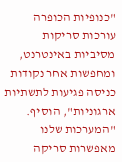"כנופיות הכופרה עורכות סריקות מסיביות באינטרנט, ומחפשות אחר נקודות כניסה פגיעות לתשתיות ארגוניות", הוסיף. "המערכות שלנו מאפשרות סריקה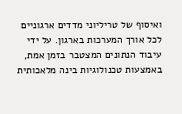ואיסוף של טריליוני מדדים ארגוניים לכל אורך המערכות בארגון. על ידי עיבוד הנתונים המצטבר בזמן אמת, באמצעות טכנולוגיות בינה מלאכותית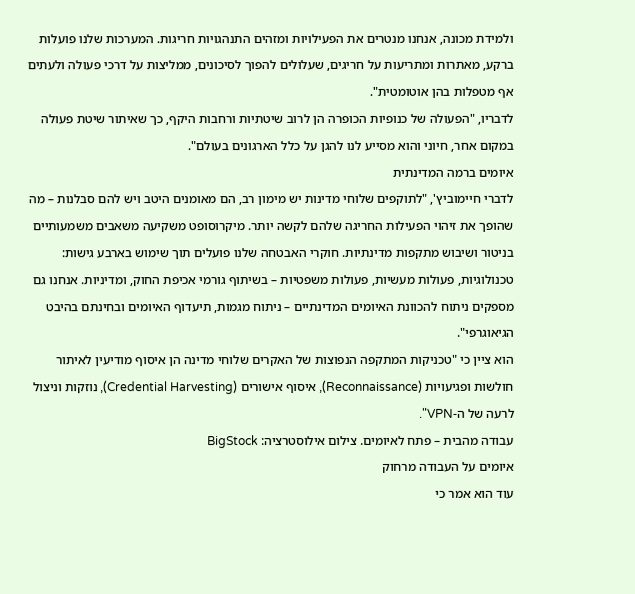ולמידת מכונה, אנחנו מנטרים את הפעילויות ומזהים התנהגויות חריגות. המערכות שלנו פועלות ברקע, מאתרות ומתריעות על חריגים, שעלולים להפוך לסיכונים, ממליצות על דרכי פעולה ולעתים אף מטפלות בהן אוטומטית".
לדבריו, "הפעולה של כנופיות הכופרה הן לרוב שיטתיות ורחבות היקף, כך שאיתור שיטת פעולה במקום אחר, חיוני והוא מסייע לנו להגן על כלל הארגונים בעולם".
איומים ברמה המדינתית
לדברי חיימוביץ', "לתוקפים שלוחי מדינות יש מימון רב, הם מאומנים היטב ויש להם סבלנות – מה שהופך את זיהוי הפעילות החריגה שלהם לקשה יותר. מיקרוסופט משקיעה משאבים משמעותיים בניטור ושיבוש מתקפות מדינתיות. חוקרי האבטחה שלנו פועלים תוך שימוש בארבע גישות: טכנולוגיות, פעולות מעשיות, פעולות משפטיות – בשיתוף גורמי אכיפת החוק, ומדיניות. אנחנו גם מספקים ניתוח להכוונת האיומים המדינתיים – ניתוח מגמות, תיעדוף האיומים ובחינתם בהיבט הגיאוגרפי".
הוא ציין כי "טכניקות המתקפה הנפוצות של האקרים שלוחי מדינה הן איסוף מודיעין לאיתור חולשות ופגיעויות (Reconnaissance), איסוף אישורים (Credential Harvesting), נוזקות וניצול לרעה של ה-VPN".
עבודה מהבית – פתח לאיומים. צילום אילוסטרציה: BigStock
איומים על העבודה מרחוק
עוד הוא אמר כי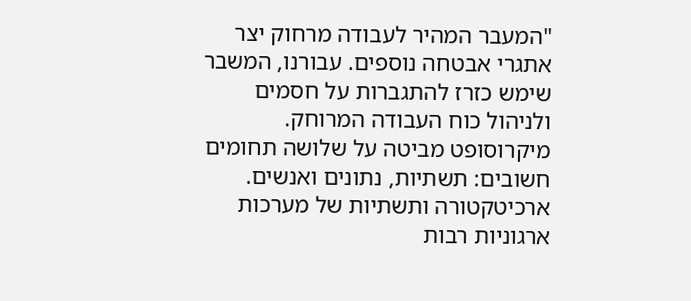"המעבר המהיר לעבודה מרחוק יצר אתגרי אבטחה נוספים. עבורנו, המשבר שימש כזרז להתגברות על חסמים ולניהול כוח העבודה המרוחק. מיקרוסופט מביטה על שלושה תחומים חשובים: תשתיות, נתונים ואנשים. ארכיטקטורה ותשתיות של מערכות ארגוניות רבות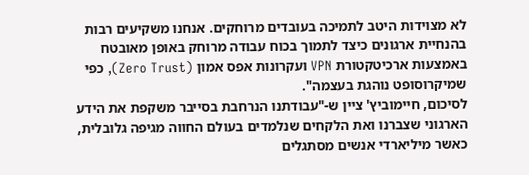לא מצוידות היטב לתמיכה בעובדים מרוחקים. אנחנו משקיעים רבות בהנחיית ארגונים כיצד לתמוך בכוח עבודה מרוחק באופן מאובטח באמצעות ארכיטקטורת VPN ועקרונות אפס אמון (Zero Trust), כפי שמיקרוסופט נוהגת בעצמה".
לסיכום, חיימוביץ' ציין ש-"עבודתנו הנרחבת בסייבר משקפת את הידע הארגוני שצברנו ואת הלקחים שנלמדים בעולם החווה מגיפה גלובלית, כאשר מיליארדי אנשים מסתגלים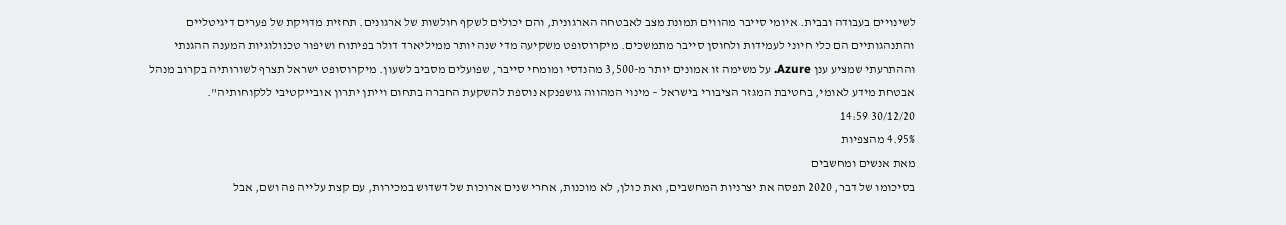לשינויים בעבודה ובבית. איומי סייבר מהווים תמונת מצב לאבטחה הארגונית, והם יכולים לשקף חולשות של ארגונים. תחזית מדויקת של פערים דיגיטליים והתנהגותיים הם כלי חיוני לעמידות ולחוסן סייבר מתמשכים. מיקרוסופט משקיעה מדי שנה יותר ממיליארד דולר בפיתוח ושיפור טכנולוגיות המענה ההגנתי וההתרעתי שמציע ענן Azure. על משימה זו אמונים יותר מ-3,500 מהנדסי ומומחי סייבר, שפועלים מסביב לשעון. מיקרוסופט ישראל תצרף לשורותיה בקרוב מנהל אבטחת מידע לאומי, בחטיבת המגזר הציבורי בישראל – מינוי המהווה גושפנקא נוספת להשקעת החברה בתחום וייתן יתרון אובייקטיבי ללקוחותיה".
30/12/20 14:59
4.95% מהצפיות
מאת אנשים ומחשבים
בסיכומו של דבר, 2020 תפסה את יצרניות המחשבים, ואת כולן, לא מוכנות, אחרי שנים ארוכות של דשדוש במכירות, עם קצת עלייה פה ושם, אבל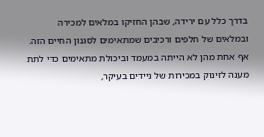בדרך כלל עם ירידה, שבהן החזיקו במלאים למכירה ובמלאים של חלפים ורכיבים שמתאימים לסגנון החיים הזה.
אף אחת מהן לא הייתה במעמד וביכולת מתאימים כדי לתת מענה לזינוק במכירות של ניידים בעיקר,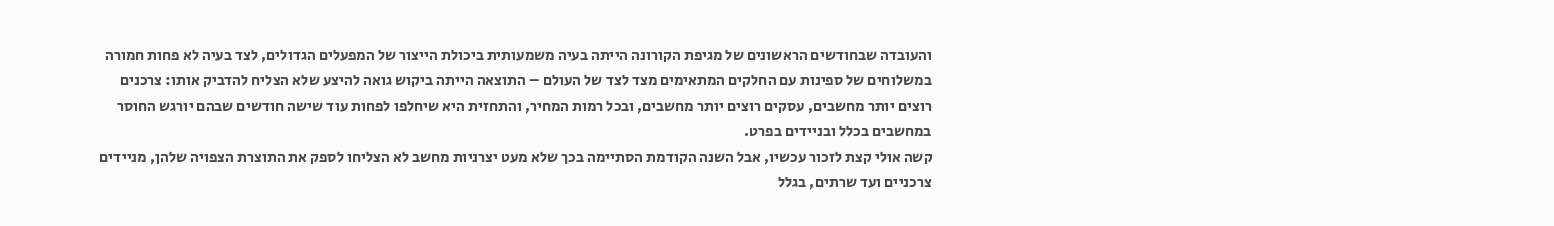והעובדה שבחודשים הראשונים של מגיפת הקורונה הייתה בעיה משמעותית ביכולת הייצור של המפעלים הגדולים, לצד בעיה לא פחות חמורה במשלוחים של ספינות עם החלקים המתאימים מצד לצד של העולם – התוצאה הייתה ביקוש גואה להיצע שלא הצליח להדביק אותו: צרכנים רוצים יותר מחשבים, עסקים רוצים יותר מחשבים, ובכל רמות המחיר, והתחזית היא שיחלפו לפחות עוד שישה חודשים שבהם יורגש החוסר במחשבים בכלל ובניידים בפרט.
קשה אולי קצת לזכור עכשיו, אבל השנה הקודמת הסתיימה בכך שלא מעט יצרניות מחשב לא הצליחו לספק את התוצרת הצפויה שלהן, מניידים צרכניים ועד שרתים, בגלל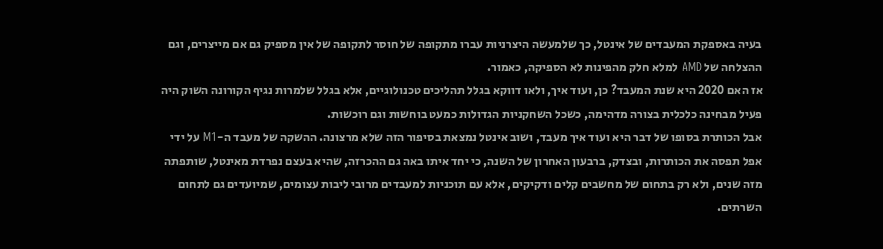בעיה באספקת המעבדים של אינטל, כך שלמעשה היצרניות עברו מתקופה של חוסר לתקופה של אין מספיק גם אם מייצרים, וגם ההצלחה של AMD למלא חלק מהפינות לא הספיקה, כאמור.
אז האם 2020 היא שנת המעבד? כן, ועוד איך, ולאו דווקא בגלל תהליכים טכנולוגיים, אלא בגלל שלמרות נגיף הקורונה השוק היה פעיל מבחינה כלכלית בצורה מדהימה, כשכל השחקניות הגדולות כמעט בוחשות וגם רוכשות.
אבל הכותרת בסופו של דבר היא ועוד איך מעבד, ושוב אינטל נמצאת בסיפור הזה שלא מרצונה. ההשקה של מעבד ה-M1 על ידי אפל תפסה את הכותרות, ובצדק, ברבעון האחרון של השנה, כי יחד איתו באה גם ההכרזה, שהיא בעצם נפרדת מאינטל, שותפתה מזה שנים, ולא רק בתחום של מחשבים קלים ודקיקים, אלא עם תוכניות למעבדים מרובי ליבות עצומים, שמיועדים גם לתחום השרתים.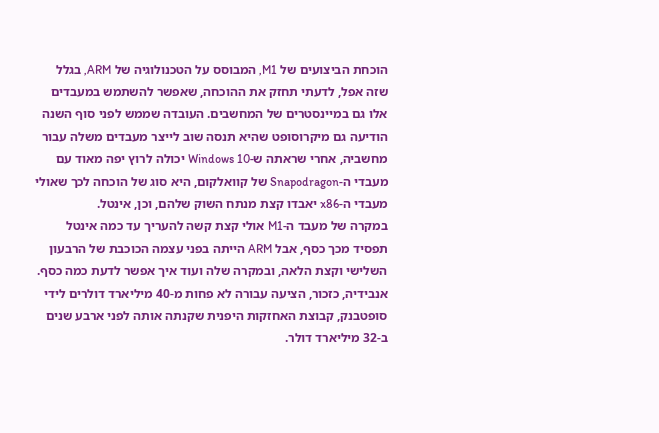הוכחת הביצועים של M1, המבוסס על הטכנולוגיה של ARM, בגלל שזה אפל, לדעתי תחזק את ההוכחה, שאפשר להשתמש במעבדים אלו גם במיינסטרים של המחשבים. העובדה שממש לפני סוף השנה הודיעה גם מיקרוסופט שהיא תנסה שוב לייצר מעבדים משלה עבור מחשביה, אחרי שראתה ש-Windows 10 יכולה לרוץ יפה מאוד עם מעבדי ה-Snapodragon של קוואלקום, היא סוג של הוכחה לכך שאולי מעבדי ה-x86 יאבדו קצת מנתח השוק שלהם, וכן, אינטל.
במקרה של מעבד ה-M1 אולי קצת קשה להעריך עד כמה אינטל תפסיד מכך כסף, אבל ARM הייתה בפני עצמה הכוכבת של הרבעון השלישי וקצת הלאה, ובמקרה שלה ועוד איך אפשר לדעת כמה כסף. אנבידיה, כזכור, הציעה עבורה לא פחות מ-40 מיליארד דולרים לידי סופטבנק, קבוצת האחזקות היפנית שקנתה אותה לפני ארבע שנים ב-32 מיליארד דולר.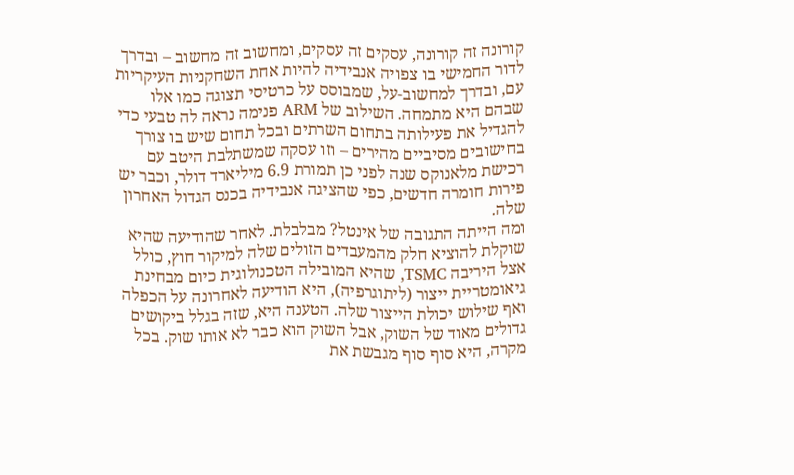קורונה זה קורונה, עסקים זה עסקים, ומחשוב זה מחשוב – ובדרך לדור החמישי בו צפויה אנבידיה להיות אחת השחקניות העיקריות עם, ובדרך למחשוב-על, שמבוסס על כרטיסי תצוגה כמו אלו שבהם היא מתמחה. השילוב של ARM פנימה נראה לה טבעי כדי להגדיל את פעילותה בתחום השרתים ובכל תחום שיש בו צורך בחישובים מסיביים מהירים – וזו עסקה שמשתלבת היטב עם רכישת מלאנוקס שנה לפני כן תמורת 6.9 מיליארד דולר, וכבר יש פירות חומרה חדשים, כפי שהציגה אנבידיה בכנס הגדול האחרון שלה.
ומה הייתה התגובה של אינטל? מבלבלת. לאחר שהודיעה שהיא שוקלת להוציא חלק מהמעבדים הזולים שלה למיקור חוץ, כולל אצל היריבה TSMC, שהיא המובילה הטכנולוגית כיום מבחינת גיאומטריית ייצור (ליתוגרפיה), היא הודיעה לאחרונה על הכפלה ואף שילוש יכולת הייצור שלה. הטענה היא, שזה בגלל ביקושים גדולים מאוד של השוק, אבל השוק הוא כבר לא אותו שוק. בכל מקרה, היא סוף סוף מגבשת את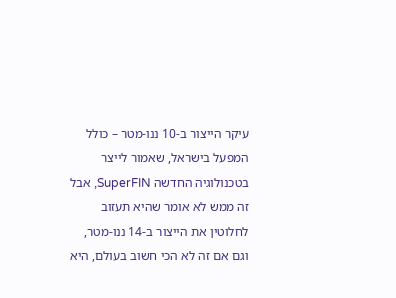עיקר הייצור ב-10 ננו-מטר – כולל המפעל בישראל, שאמור לייצר בטכנולוגיה החדשה SuperFIN, אבל זה ממש לא אומר שהיא תעזוב לחלוטין את הייצור ב-14 ננו-מטר, וגם אם זה לא הכי חשוב בעולם, היא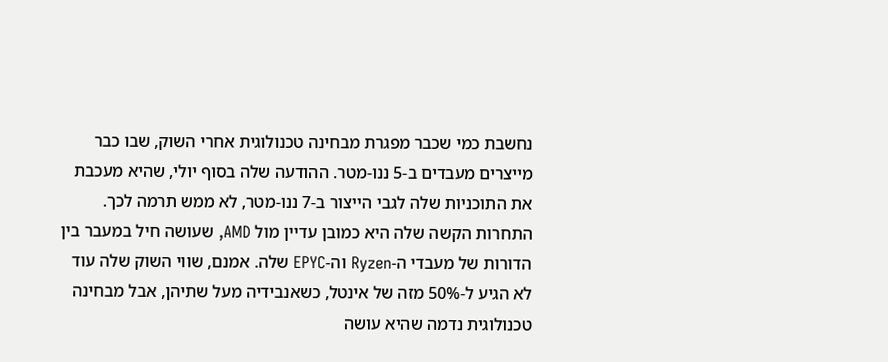נחשבת כמי שכבר מפגרת מבחינה טכנולוגית אחרי השוק, שבו כבר מייצרים מעבדים ב-5 ננו-מטר. ההודעה שלה בסוף יולי, שהיא מעכבת את התוכניות שלה לגבי הייצור ב-7 ננו-מטר, לא ממש תרמה לכך.
התחרות הקשה שלה היא כמובן עדיין מול AMD, שעושה חיל במעבר בין הדורות של מעבדי ה-Ryzen וה-EPYC שלה. אמנם, שווי השוק שלה עוד לא הגיע ל-50% מזה של אינטל, כשאנבידיה מעל שתיהן, אבל מבחינה טכנולוגית נדמה שהיא עושה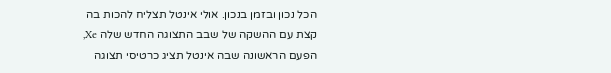הכל נכון ובזמן בנכון. אולי אינטל תצליח להכות בה קצת עם ההשקה של שבב התצוגה החדש שלה Xe, הפעם הראשונה שבה אינטל תציג כרטיסי תצוגה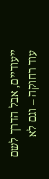ייעודיים, אבל הדרך לשם עוד רחוקה – וגם לא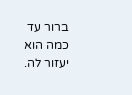ברור עד כמה הוא יעזור לה.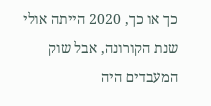כך או כך, 2020 הייתה אולי שנת הקורונה, אבל שוק המעבדים היה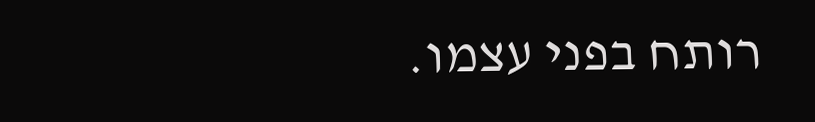רותח בפני עצמו.